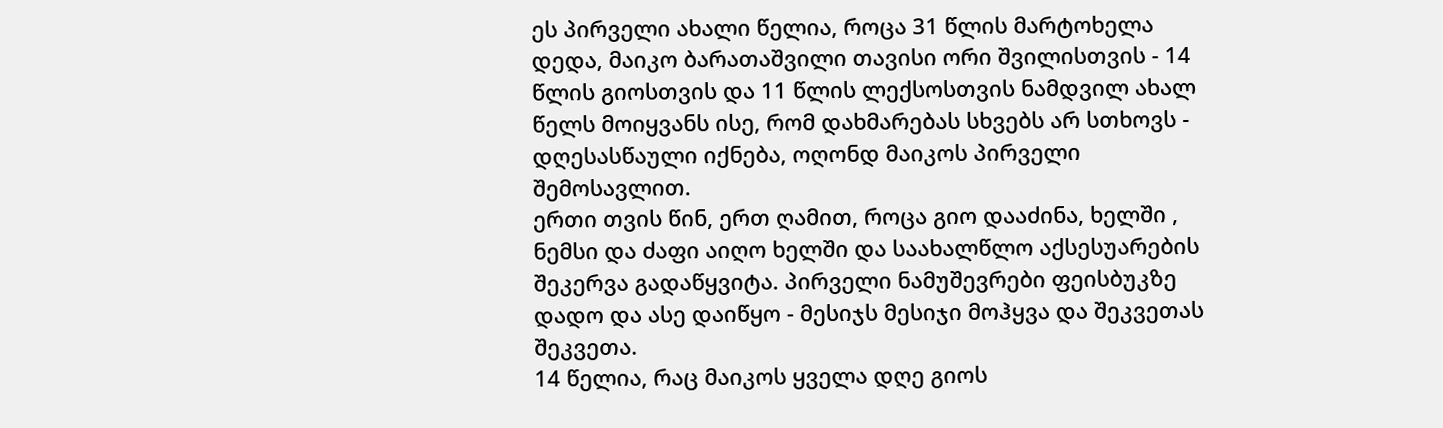ეს პირველი ახალი წელია, როცა 31 წლის მარტოხელა დედა, მაიკო ბარათაშვილი თავისი ორი შვილისთვის - 14 წლის გიოსთვის და 11 წლის ლექსოსთვის ნამდვილ ახალ წელს მოიყვანს ისე, რომ დახმარებას სხვებს არ სთხოვს - დღესასწაული იქნება, ოღონდ მაიკოს პირველი შემოსავლით.
ერთი თვის წინ, ერთ ღამით, როცა გიო დააძინა, ხელში , ნემსი და ძაფი აიღო ხელში და საახალწლო აქსესუარების შეკერვა გადაწყვიტა. პირველი ნამუშევრები ფეისბუკზე დადო და ასე დაიწყო - მესიჯს მესიჯი მოჰყვა და შეკვეთას შეკვეთა.
14 წელია, რაც მაიკოს ყველა დღე გიოს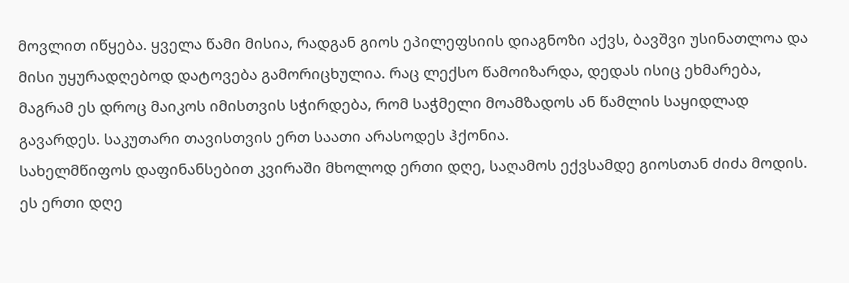მოვლით იწყება. ყველა წამი მისია, რადგან გიოს ეპილეფსიის დიაგნოზი აქვს, ბავშვი უსინათლოა და მისი უყურადღებოდ დატოვება გამორიცხულია. რაც ლექსო წამოიზარდა, დედას ისიც ეხმარება, მაგრამ ეს დროც მაიკოს იმისთვის სჭირდება, რომ საჭმელი მოამზადოს ან წამლის საყიდლად გავარდეს. საკუთარი თავისთვის ერთ საათი არასოდეს ჰქონია.
სახელმწიფოს დაფინანსებით კვირაში მხოლოდ ერთი დღე, საღამოს ექვსამდე გიოსთან ძიძა მოდის. ეს ერთი დღე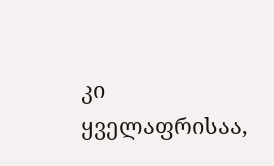კი ყველაფრისაა,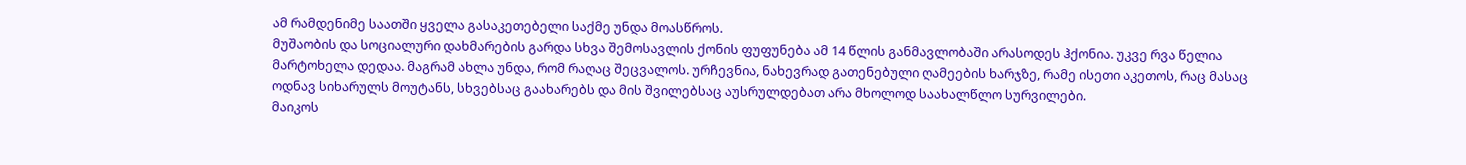ამ რამდენიმე საათში ყველა გასაკეთებელი საქმე უნდა მოასწროს.
მუშაობის და სოციალური დახმარების გარდა სხვა შემოსავლის ქონის ფუფუნება ამ 14 წლის განმავლობაში არასოდეს ჰქონია. უკვე რვა წელია მარტოხელა დედაა. მაგრამ ახლა უნდა, რომ რაღაც შეცვალოს. ურჩევნია, ნახევრად გათენებული ღამეების ხარჯზე, რამე ისეთი აკეთოს, რაც მასაც ოდნავ სიხარულს მოუტანს, სხვებსაც გაახარებს და მის შვილებსაც აუსრულდებათ არა მხოლოდ საახალწლო სურვილები.
მაიკოს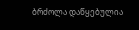ბრძოლა დაწყებულია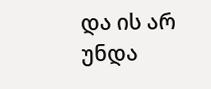და ის არ უნდა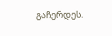გაჩერდეს.